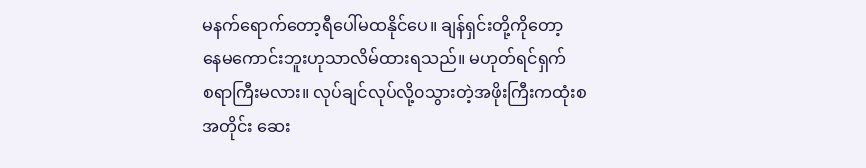မနက်ရောက်တော့ရီပေါ်မထနိုင်ပေ။ ချန်ရှင်းတို့ကိုတော့
နေမကောင်းဘူးဟုသာလိမ်ထားရသည်။ မဟုတ်ရင်ရှက်
စရာကြီးမလား။ လုပ်ချင်လုပ်လို့၀သွားတဲ့အဖိုးကြီးကထုံးစ
အတိုင်း ဆေး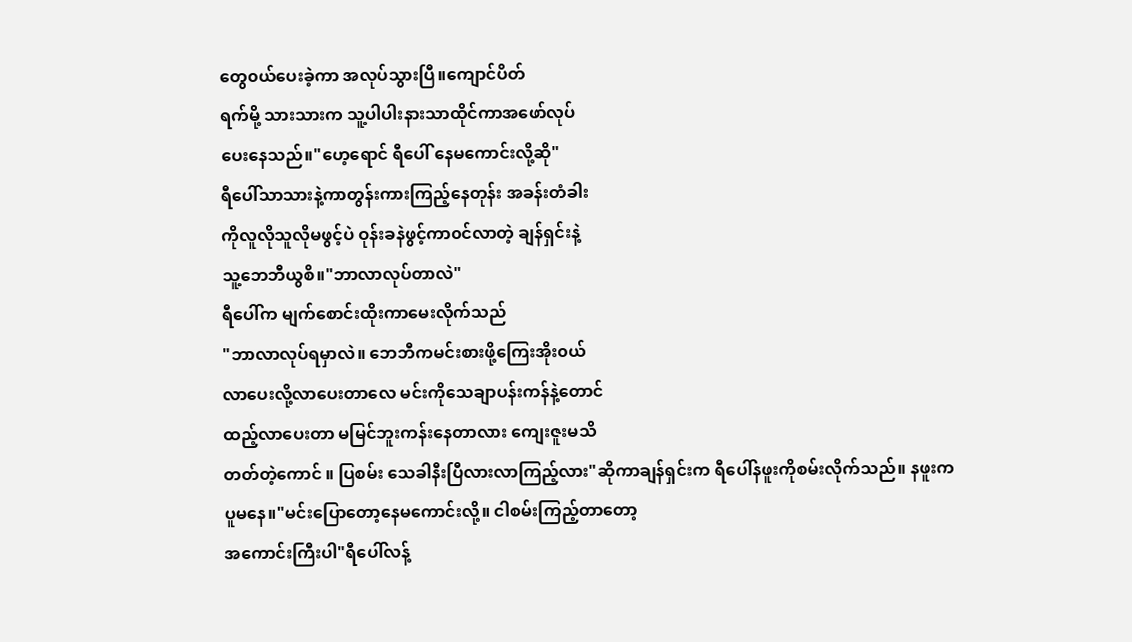တွေ၀ယ်ပေးခဲ့ကာ အလုပ်သွားပြီ။ကျောင်ပိတ်
ရက်မို့ သားသားက သူ့ပါပါးနားသာထိုင်ကာအဖော်လုပ်
ပေးနေသည်။"ဟေ့ရောင် ရီပေါ် နေမကောင်းလို့ဆို"
ရီပေါ်သာသားနဲ့ကာတွန်းကားကြည့်နေတုန်း အခန်းတံခါး
ကိုလူလိုသူလိုမဖွင့်ပဲ ဝုန်းခနဲဖွင့်ကာ၀င်လာတဲ့ ချန်ရှင်းနဲ့
သူ့ဘေဘီယွစိ။"ဘာလာလုပ်တာလဲ"
ရီပေါ်က မျက်စောင်းထိုးကာမေးလိုက်သည်
"ဘာလာလုပ်ရမှာလဲ။ ဘေဘီကမင်းစားဖို့ကြေးအိုး၀ယ်
လာပေးလို့လာပေးတာလေ မင်းကိုသေချာပန်းကန်နဲ့တောင်
ထည့်လာပေးတာ မမြင်ဘူးကန်းနေတာလား ကျေးဇူးမသိ
တတ်တဲ့ကောင် ။ ပြစမ်း သေခါနီးပြီလားလာကြည့်လား"ဆိုကာချန်ရှင်းက ရီပေါ်နဖူးကိုစမ်းလိုက်သည်။ နဖူးက
ပူမနေ။"မင်းပြောတော့နေမကောင်းလို့။ ငါစမ်းကြည့်တာတော့
အကောင်းကြီးပါ"ရီပေါ်လန့်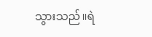သွားသည်။ရဲ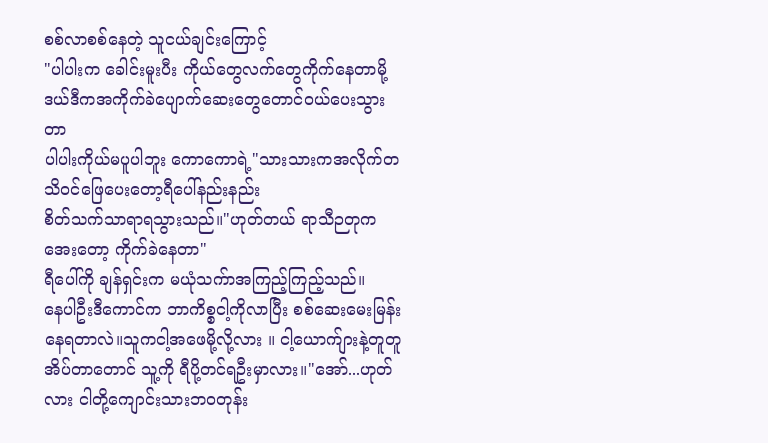စစ်လာစစ်နေတဲ့ သူငယ်ချင်းကြောင့်
"ပါပါးက ခေါင်းမူးပီး ကိုယ်တွေလက်တွေကိုက်နေတာမို့
ဒယ်ဒီကအကိုက်ခဲပျောက်ဆေးတွေတောင်၀ယ်ပေးသွားတာ
ပါပါးကိုယ်မပူပါဘူး ကောကောရဲ့"သားသားကအလိုက်တသိဝင်ဖြေပေးတော့ရီပေါ်နည်းနည်း
စိတ်သက်သာရာရသွားသည်။"ဟုတ်တယ် ရာသီဉတုကအေးတော့ ကိုက်ခဲနေတာ"
ရီပေါ်ကို ချန်ရှင်းက မယုံသက်ာအကြည့်ကြည့်သည်။
နေပါဦးဒီကောင်က ဘာကိစ္စငါ့ကိုလာပြီး စစ်ဆေးမေးမြန်း
နေရတာလဲ။သူကငါ့အဖေမို့လို့လား ။ ငါ့ယောက်ျားနဲ့တူတူ
အိပ်တာတောင် သူ့ကို ရီပို့တင်ရဦးမှာလား။"အော်...ဟုတ်လား ငါတို့ကျောင်းသားဘ၀တုန်း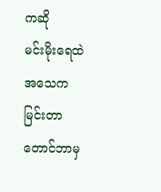ကဆို
မင်းမိုးရေထဲအသေကမြင်းတာတောင်ဘာမှ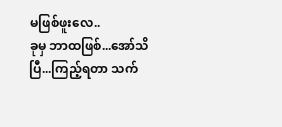မဖြစ်ဖူးလေ..
ခုမှ ဘာထဖြစ်...အော်သိပြီ...ကြည့်ရတာ သက်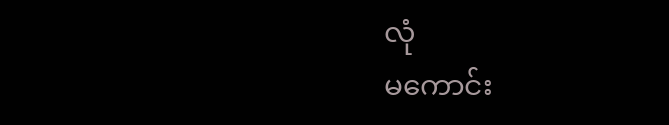လုံ
မကောင်း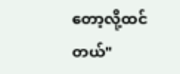တော့လို့ထင်တယ်"